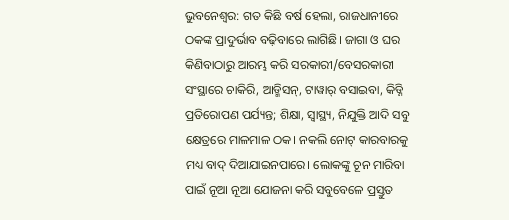ଭୁବନେଶ୍ବର: ଗତ କିଛି ବର୍ଷ ହେଲା, ରାଜଧାନୀରେ ଠକଙ୍କ ପ୍ରାଦୁର୍ଭାବ ବଢ଼ିବାରେ ଲାଗିଛି। ଜାଗା ଓ ଘର କିଣିବାଠାରୁ ଆରମ୍ଭ କରି ସରକାରୀ/ବେସରକାରୀ ସଂସ୍ଥାରେ ଚାକିରି, ଆଡ୍ମିସନ୍, ଟାୱାର୍ ବସାଇବା, କିଡ୍ନି ପ୍ରତିରୋପଣ ପର୍ଯ୍ୟନ୍ତ; ଶିକ୍ଷା, ସ୍ବାସ୍ଥ୍ୟ, ନିଯୁକ୍ତି ଆଦି ସବୁ କ୍ଷେତ୍ରରେ ମାଳମାଳ ଠକ। ନକଲି ନୋଟ୍ କାରବାରକୁ ମଧ୍ୟ ବାଦ୍ ଦିଆଯାଇନପାରେ। ଲୋକଙ୍କୁ ଚୂନ ମାରିବା ପାଇଁ ନୂଆ ନୂଆ ଯୋଜନା କରି ସବୁବେଳେ ପ୍ରସ୍ତୁତ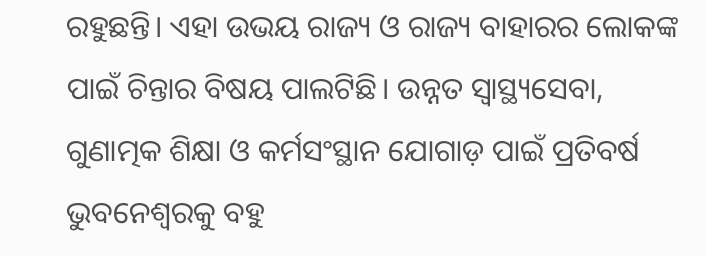ରହୁଛନ୍ତି। ଏହା ଉଭୟ ରାଜ୍ୟ ଓ ରାଜ୍ୟ ବାହାରର ଲୋକଙ୍କ ପାଇଁ ଚିନ୍ତାର ବିଷୟ ପାଲଟିଛି। ଉନ୍ନତ ସ୍ବାସ୍ଥ୍ୟସେବା, ଗୁଣାତ୍ମକ ଶିକ୍ଷା ଓ କର୍ମସଂସ୍ଥାନ ଯୋଗାଡ଼ ପାଇଁ ପ୍ରତିବର୍ଷ ଭୁବନେଶ୍ବରକୁ ବହୁ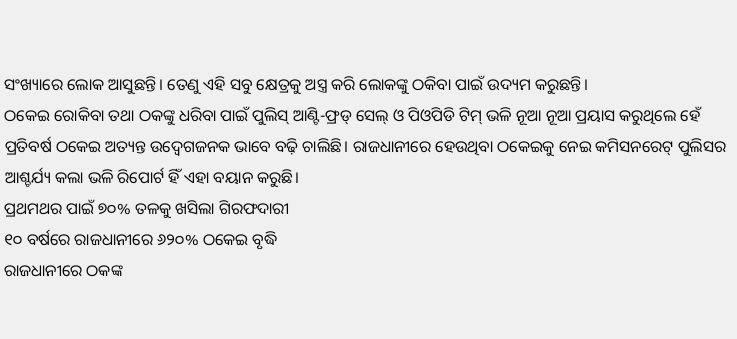ସଂଖ୍ୟାରେ ଲୋକ ଆସୁଛନ୍ତି। ତେଣୁ ଏହି ସବୁ କ୍ଷେତ୍ରକୁ ଅସ୍ତ୍ର କରି ଲୋକଙ୍କୁ ଠକିବା ପାଇଁ ଉଦ୍ୟମ କରୁଛନ୍ତି।
ଠକେଇ ରୋକିବା ତଥା ଠକଙ୍କୁ ଧରିବା ପାଇଁ ପୁଲିସ୍ ଆଣ୍ଟି-ଫ୍ରଡ୍ ସେଲ୍ ଓ ପିଓପିଡି ଟିମ୍ ଭଳି ନୂଆ ନୂଆ ପ୍ରୟାସ କରୁଥିଲେ ହେଁ ପ୍ରତିବର୍ଷ ଠକେଇ ଅତ୍ୟନ୍ତ ଉଦ୍ବେଗଜନକ ଭାବେ ବଢ଼ି ଚାଲିଛି। ରାଜଧାନୀରେ ହେଉଥିବା ଠକେଇକୁ ନେଇ କମିସନରେଟ୍ ପୁଲିସର ଆଶ୍ଚର୍ଯ୍ୟ କଲା ଭଳି ରିପୋର୍ଟ ହିଁ ଏହା ବୟାନ କରୁଛି।
ପ୍ରଥମଥର ପାଇଁ ୭୦% ତଳକୁ ଖସିଲା ଗିରଫଦାରୀ
୧୦ ବର୍ଷରେ ରାଜଧାନୀରେ ୬୨୦% ଠକେଇ ବୃଦ୍ଧି
ରାଜଧାନୀରେ ଠକଙ୍କ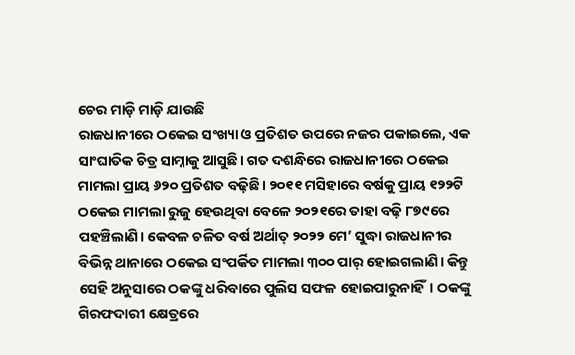ଚେର ମାଡ଼ି ମାଡ଼ି ଯାଉଛି
ରାଜଧାନୀରେ ଠକେଇ ସଂଖ୍ୟା ଓ ପ୍ରତିଶତ ଉପରେ ନଜର ପକାଇଲେ, ଏକ ସାଂଘାତିକ ଚିତ୍ର ସାମ୍ନାକୁ ଆସୁଛି। ଗତ ଦଶନ୍ଧିରେ ରାଜଧାନୀରେ ଠକେଇ ମାମଲା ପ୍ରାୟ ୬୨୦ ପ୍ରତିଶତ ବଢ଼ିଛି। ୨୦୧୧ ମସିହାରେ ବର୍ଷକୁ ପ୍ରାୟ ୧୨୨ଟି ଠକେଇ ମାମଲା ରୁଜୁ ହେଉଥିବା ବେଳେ ୨୦୨୧ରେ ତାହା ବଢ଼ି ୮୭୯ରେ ପହଞ୍ଚିଲାଣି। କେବଳ ଚଳିତ ବର୍ଷ ଅର୍ଥାତ୍ ୨୦୨୨ ମେ’ ସୁଦ୍ଧା ରାଜଧାନୀର ବିଭିନ୍ନ ଥାନାରେ ଠକେଇ ସଂପର୍କିତ ମାମଲା ୩୦୦ ପାର୍ ହୋଇଗଲାଣି। କିନ୍ତୁ ସେହି ଅନୁସାରେ ଠକଙ୍କୁ ଧରିବାରେ ପୁଲିସ ସଫଳ ହୋଇପାରୁନାହିଁ। ଠକଙ୍କୁ ଗିରଫଦାରୀ କ୍ଷେତ୍ରରେ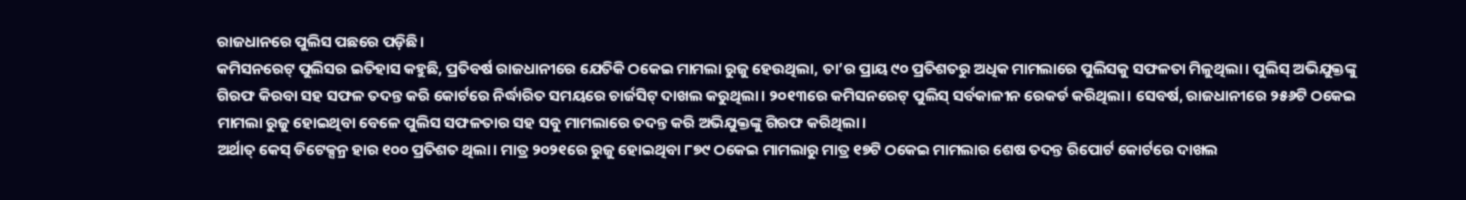ରାଜଧାନରେ ପୁଲିସ ପଛରେ ପଡ଼ିଛି।
କମିସନରେଟ୍ ପୁଲିସର ଇତିହାସ କହୁଛି, ପ୍ରତିବର୍ଷ ରାଜଧାନୀରେ ଯେତିକି ଠକେଇ ମାମଲା ରୁଜୁ ହେଉଥିଲା, ତା’ର ପ୍ରାୟ ୯୦ ପ୍ରତିଶତରୁ ଅଧିକ ମାମଲାରେ ପୁଲିସକୁ ସଫଳତା ମିଳୁଥିଲା। ପୁଲିସ୍ ଅଭିଯୁକ୍ତଙ୍କୁ ଗିରଫ କିରବା ସହ ସଫଳ ତଦନ୍ତ କରି କୋର୍ଟରେ ନିର୍ଦ୍ଧାରିତ ସମୟରେ ଚାର୍ଜସିଟ୍ ଦାଖଲ କରୁଥିଲା। ୨୦୧୩ରେ କମିସନରେଟ୍ ପୁଲିସ୍ ସର୍ବକାଳୀନ ରେକର୍ଡ କରିଥିଲା। ସେବର୍ଷ, ରାଜଧାନୀରେ ୨୫୬ଟି ଠକେଇ ମାମଲା ରୁଜୁ ହୋଇଥିବା ବେଳେ ପୁଲିସ ସଫଳତାର ସହ ସବୁ ମାମଲାରେ ତଦନ୍ତ କରି ଅଭିଯୁକ୍ତଙ୍କୁ ଗିରଫ କରିଥିଲା।
ଅର୍ଥାତ୍ କେସ୍ ଡିଟେକ୍ସନ୍ର ହାର ୧୦୦ ପ୍ରତିଶତ ଥିଲା। ମାତ୍ର ୨୦୨୧ରେ ରୁଜୁ ହୋଇଥିବା ୮୭୯ ଠକେଇ ମାମଲାରୁ ମାତ୍ର ୧୭ଟି ଠକେଇ ମାମଲାର ଶେଷ ତଦନ୍ତ ରିପୋର୍ଟ କୋର୍ଟରେ ଦାଖଲ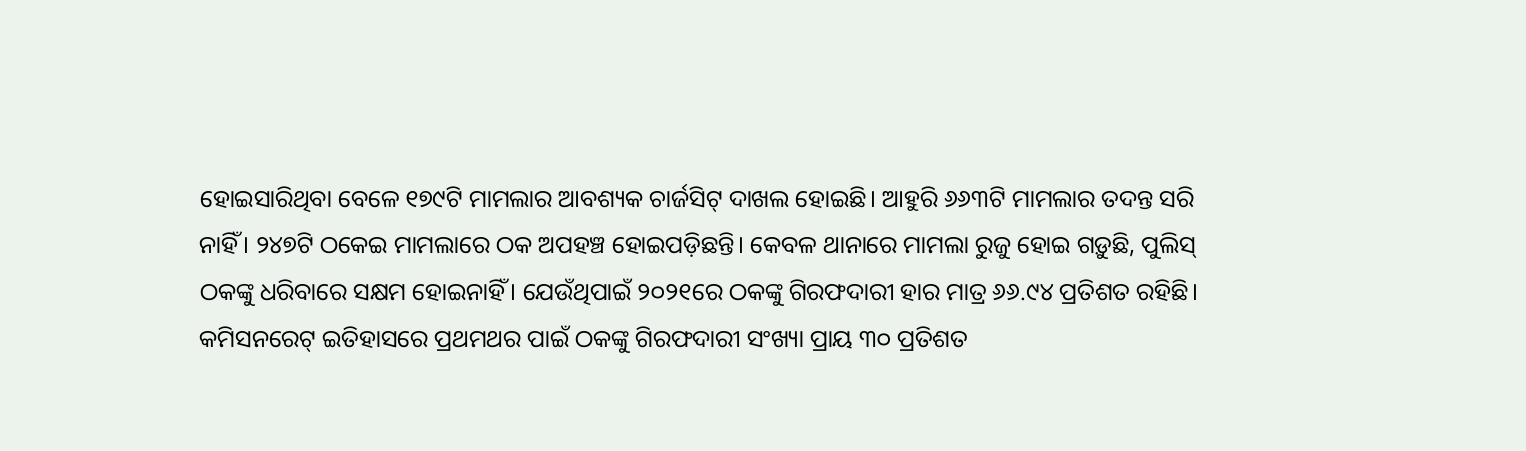ହୋଇସାରିଥିବା ବେଳେ ୧୭୯ଟି ମାମଲାର ଆବଶ୍ୟକ ଚାର୍ଜସିଟ୍ ଦାଖଲ ହୋଇଛି। ଆହୁରି ୬୬୩ଟି ମାମଲାର ତଦନ୍ତ ସରି ନାହିଁ। ୨୪୭ଟି ଠକେଇ ମାମଲାରେ ଠକ ଅପହଞ୍ଚ ହୋଇପଡ଼ିଛନ୍ତି। କେବଳ ଥାନାରେ ମାମଲା ରୁଜୁ ହୋଇ ଗଡ଼ୁଛି, ପୁଲିସ୍ ଠକଙ୍କୁ ଧରିବାରେ ସକ୍ଷମ ହୋଇନାହିଁ। ଯେଉଁଥିପାଇଁ ୨୦୨୧ରେ ଠକଙ୍କୁ ଗିରଫଦାରୀ ହାର ମାତ୍ର ୬୬.୯୪ ପ୍ରତିଶତ ରହିଛି। କମିସନରେଟ୍ ଇତିହାସରେ ପ୍ରଥମଥର ପାଇଁ ଠକଙ୍କୁ ଗିରଫଦାରୀ ସଂଖ୍ୟା ପ୍ରାୟ ୩୦ ପ୍ରତିଶତ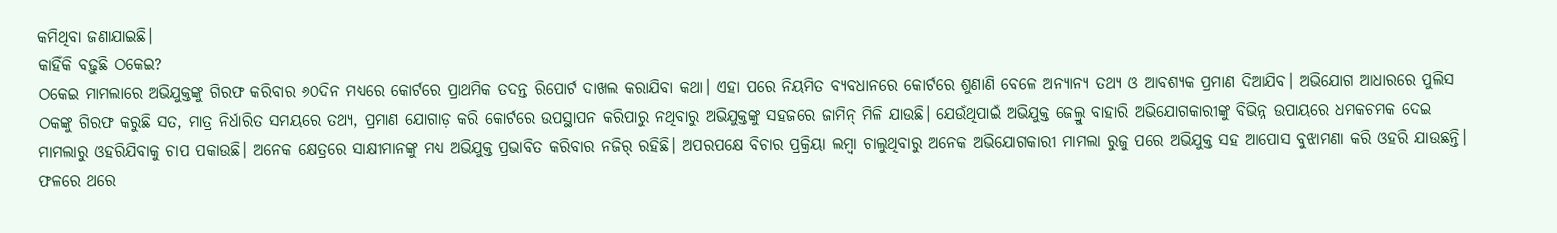କମିଥିବା ଜଣାଯାଇଛି।
କାହିଁକି ବଢ଼ୁଛି ଠକେଇ?
ଠକେଇ ମାମଲାରେ ଅଭିଯୁକ୍ତଙ୍କୁ ଗିରଫ କରିବାର ୬୦ଦିନ ମଧ୍ୟରେ କୋର୍ଟରେ ପ୍ରାଥମିକ ତଦନ୍ତ ରିପୋର୍ଟ ଦାଖଲ କରାଯିବା କଥା। ଏହା ପରେ ନିୟମିତ ବ୍ୟବଧାନରେ କୋର୍ଟରେ ଶୁଣାଣି ବେଳେ ଅନ୍ୟାନ୍ୟ ତଥ୍ୟ ଓ ଆବଶ୍ୟକ ପ୍ରମାଣ ଦିଆଯିବ। ଅଭିଯୋଗ ଆଧାରରେ ପୁଲିସ ଠକଙ୍କୁ ଗିରଫ କରୁଛି ସତ, ମାତ୍ର ନିର୍ଧାରିତ ସମୟରେ ତଥ୍ୟ, ପ୍ରମାଣ ଯୋଗାଡ଼ କରି କୋର୍ଟରେ ଉପସ୍ଥାପନ କରିପାରୁ ନଥିବାରୁ ଅଭିଯୁକ୍ତଙ୍କୁ ସହଜରେ ଜାମିନ୍ ମିଳି ଯାଉଛି। ଯେଉଁଥିପାଇଁ ଅଭିଯୁକ୍ତ ଜେଲ୍ରୁ ବାହାରି ଅଭିଯୋଗକାରୀଙ୍କୁ ବିଭିନ୍ନ ଉପାୟରେ ଧମକଚମକ ଦେଇ ମାମଲାରୁ ଓହରିଯିବାକୁ ଚାପ ପକାଉଛି। ଅନେକ କ୍ଷେତ୍ରରେ ସାକ୍ଷୀମାନଙ୍କୁ ମଧ୍ୟ ଅଭିଯୁକ୍ତ ପ୍ରଭାବିତ କରିବାର ନଜିର୍ ରହିଛି। ଅପରପକ୍ଷେ ବିଚାର ପ୍ରକ୍ରିୟା ଲମ୍ବା ଚାଲୁଥିବାରୁ ଅନେକ ଅଭିଯୋଗକାରୀ ମାମଲା ରୁଜୁ ପରେ ଅଭିଯୁକ୍ତ ସହ ଆପୋସ ବୁଝାମଣା କରି ଓହରି ଯାଉଛନ୍ତି। ଫଳରେ ଥରେ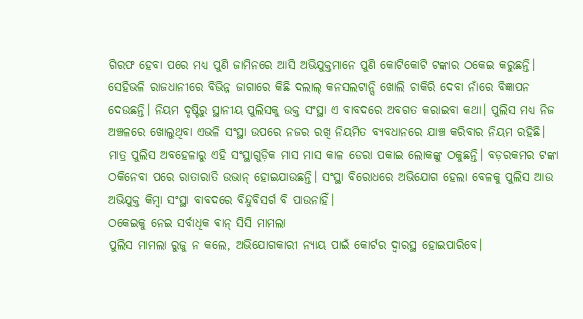ଗିରଫ ହେବା ପରେ ମଧ୍ୟ ପୁଣି ଜାମିନରେ ଆସି ଅଭିଯୁକ୍ତମାନେ ପୁଣି କୋଟିକୋଟି ଟଙ୍କାର ଠକେଇ କରୁଛନ୍ତି।
ସେହିଭଳି ରାଜଧାନୀରେ ବିଭିନ୍ନ ଜାଗାରେ କିଛି ଦଲାଲ୍ କନସଲଟାନ୍ସି ଖୋଲି ଚାକିରି ଦେବା ନାଁରେ ବିଜ୍ଞାପନ ଦେଉଛନ୍ତି। ନିୟମ ଦୃଷ୍ଟିରୁ ସ୍ଥାନୀୟ ପୁଲିସକୁ ଉକ୍ତ ସଂସ୍ଥା ଏ ବାବଦରେ ଅବଗତ କରାଇବା କଥା। ପୁଲିସ ମଧ୍ୟ ନିଜ ଅଞ୍ଚଳରେ ଖୋଲୁଥିବା ଏଭଳି ସଂସ୍ଥା ଉପରେ ନଜର ରଖି ନିୟମିତ ବ୍ୟବଧାନରେ ଯାଞ୍ଚ କରିବାର ନିୟମ ରହିଛି। ମାତ୍ର ପୁଲିସ ଅବହେଳାରୁ ଏହି ସଂସ୍ଥାଗୁଡ଼ିକ ମାସ ମାସ କାଳ ଡେରା ପକାଇ ଲୋକଙ୍କୁ ଠକୁଛନ୍ତି। ବଡ଼ରକମର ଟଙ୍କା ଠକିନେବା ପରେ ରାତାରାତି ଉଭାନ୍ ହୋଇଯାଉଛନ୍ତି। ସଂସ୍ଥା ବିରୋଧରେ ଅଭିଯୋଗ ହେଲା ବେଳକୁ ପୁଲିସ ଆଉ ଅଭିଯୁକ୍ତ କିମ୍ବା ସଂସ୍ଥା ବାବଦରେ ବିନ୍ଦୁବିସର୍ଗ ବି ପାଉନାହିଁ।
ଠକେଇକୁ ନେଇ ସର୍ବାଧିକ ଵାନ୍ ସିସି ମାମଲା
ପୁଲିସ ମାମଲା ରୁଜୁ ନ କଲେ, ଅଭିଯୋଗକାରୀ ନ୍ୟାୟ ପାଇଁ କୋର୍ଟର ଦ୍ବାରସ୍ଥ ହୋଇପାରିବେ।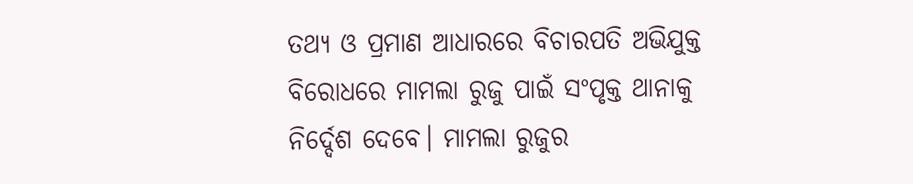ତଥ୍ୟ ଓ ପ୍ରମାଣ ଆଧାରରେ ବିଚାରପତି ଅଭିଯୁକ୍ତ ବିରୋଧରେ ମାମଲା ରୁଜୁ ପାଇଁ ସଂପୃକ୍ତ ଥାନାକୁ ନିର୍ଦ୍ଦେଶ ଦେବେ। ମାମଲା ରୁଜୁର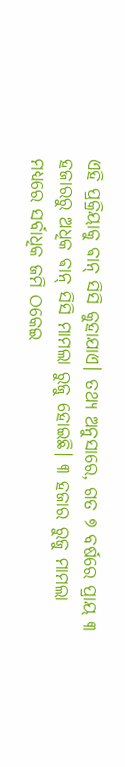ଏହି ପ୍ରକ୍ରିୟାକୁ ଵାନ୍ ସିସି କୁହାଯାଏ। ତଥ୍ୟ ଅନୁସାରେ, ଗତ ୭ ବର୍ଷରେ ପ୍ରାୟ ୩ ହଜାରରୁ ଅଧିକ ଵାନ୍ ସିସି ମାମଲା ରୁଜୁ ହୋଇଛି। ୩ ହଜାର ରୁଜୁ ମାମଲା ମଧ୍ୟରେ ସର୍ବାଧିକ ଜମି ଠକେଇ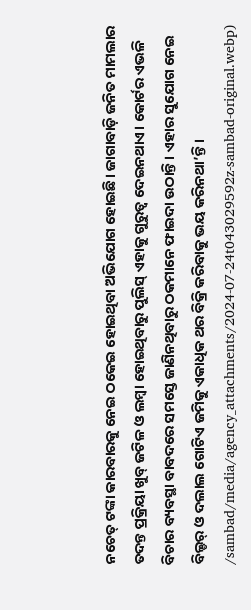ନଚେତ୍ ଟଙ୍କା କାରବାରକୁ ନେଇ ଠକେଇ ହୋଇଥିବା ଅଭିଯୋଗ ହୋଇଛି। ଜାଗାବାଡ଼ି ଜନିତ ମାମଲାର ତଦନ୍ତ ପ୍ରକ୍ରିୟା ଖୁବ୍ ଜଟିଳ ଓ ଲମ୍ବା ହୋଇଥିବାରୁ ପୁଲିସ୍ ଏହାକୁ ଗୁରୁତ୍ବ ଦେଇନଥାଏ। କୋର୍ଟର ଏଭଳି ବିଚାର ବ୍ୟବସ୍ଥା ବାବଦରେ ସମସ୍ତେ ଜାଣିନଥିବାରୁ ଠକମାନେ ଫାଇଦା ଉଠାନ୍ତି। ଏହାର ସୁଯୋଗ ନେଇ ବିଲ୍ଡର୍ ଓ ଦଲାଲ ଗୋଟିଏ ଜମିକୁ ଏକାଧିକ ଥର ବିକ୍ରି କରିବାକୁ ଭୟ କରିନଥା’ନ୍ତି।
/sambad/media/agency_attachments/2024-07-24t043029592z-sambad-original.webp)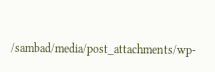/sambad/media/post_attachments/wp-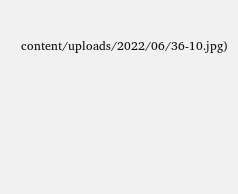content/uploads/2022/06/36-10.jpg)